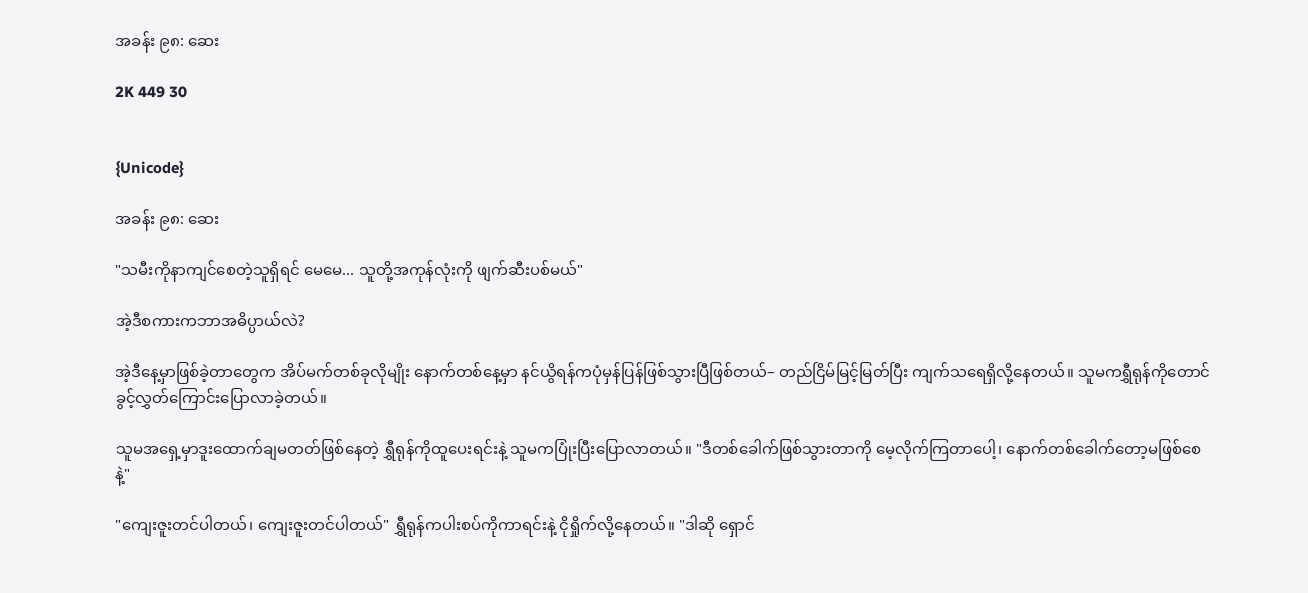အခန်း ၉၈: ဆေး

2K 449 30


{Unicode}

အခန်း ၉၈: ဆေး

"သမီးကိုနာကျင်စေတဲ့သူရှိရင် မေမေ... သူတို့အကုန်လုံးကို ဖျက်ဆီးပစ်မယ်"

အဲ့ဒီစကားကဘာအဓိပ္ပာယ်လဲ?

အဲ့ဒီနေ့မှာဖြစ်ခဲ့တာတွေက အိပ်မက်တစ်ခုလိုမျိုး နောက်တစ်နေ့မှာ နင်ယွိရန်ကပုံမှန်ပြန်ဖြစ်သွားပြီဖြစ်တယ်– တည်ငြိမ်မြင့်မြတ်ပြီး ကျက်သရေရှိလို့နေတယ်။ သူမကရွှီရုန်ကိုတောင် ခွင့်လွှတ်ကြောင်းပြောလာခဲ့တယ်။

သူမအရှေ့မှာဒူးထောက်ချမတတ်ဖြစ်နေတဲ့ ရွှီရုန်ကိုထူပေးရင်းနဲ့ သူမကပြုံးပြီးပြောလာတယ်။ "ဒီတစ်ခေါက်ဖြစ်သွားတာကို မေ့လိုက်ကြတာပေါ့၊ နောက်တစ်ခေါက်‌တော့မဖြစ်စေနဲ့"

"ကျေးဇူးတင်ပါတယ်၊ ကျေးဇူးတင်ပါတယ်" ရွှီရုန်ကပါးစပ်ကိုကာရင်းနဲ့ ငိုရှိုက်လို့နေတယ်။ "ဒါဆို ရှောင်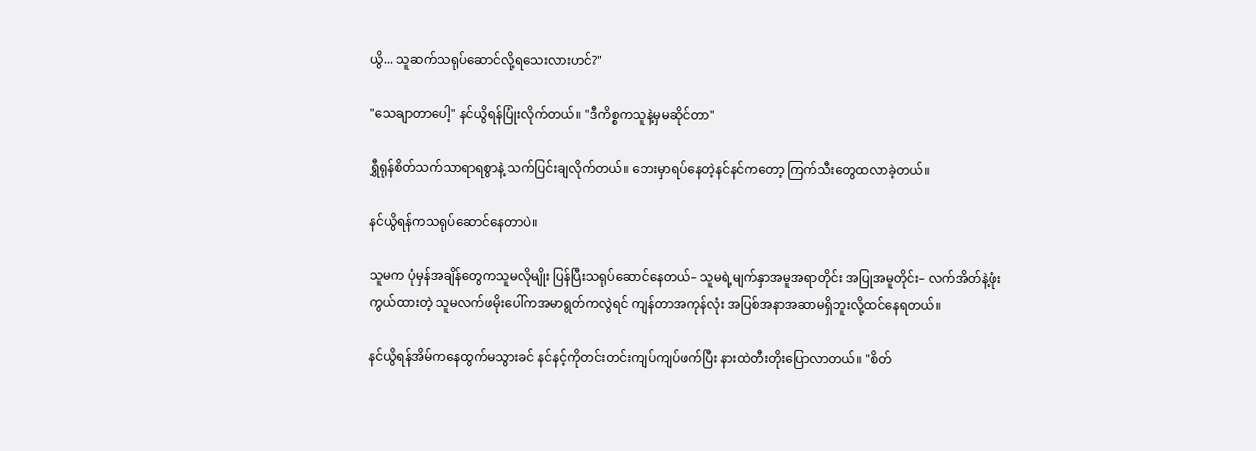ယွိ... သူဆက်သရုပ်ဆောင်လို့ရသေးလားဟင်?"

"သေချာတာပေါ့" နင်ယွိရန်ပြုံးလိုက်တယ်။ "ဒီကိစ္စကသူနဲ့မှမဆိုင်တာ"

ရွှီရုန်စိတ်သက်သာရာရစွာနဲ့ သက်ပြင်းချလိုက်တယ်။ ဘေးမှာရပ်နေတဲ့နင်နင်ကတော့ ကြက်သီးတွေထလာခဲ့တယ်။

နင်ယွိရန်ကသရုပ်ဆောင်နေတာပဲ။

သူမက ပုံမှန်အချိန်တွေကသူမလိုမျိုး ပြန်ပြီးသရုပ်ဆောင်နေတယ်– သူမရဲ့မျက်နှာအမူအရာတိုင်း အပြုအမူတိုင်း– လက်အိတ်နဲ့ဖုံးကွယ်ထားတဲ့ သူမလက်ဖမိုးပေါ်ကအမာရွတ်ကလွဲရင် ကျန်တာအကုန်လုံး အပြစ်အနာအဆာမရှိဘူးလို့ထင်နေရတယ်။

နင်ယွိရန်အိမ်ကနေထွက်မသွားခင် နင်နင့်ကိုတင်းတင်းကျပ်ကျပ်ဖက်ပြီး နားထဲတီးတိုးပြောလာတယ်။ "စိတ်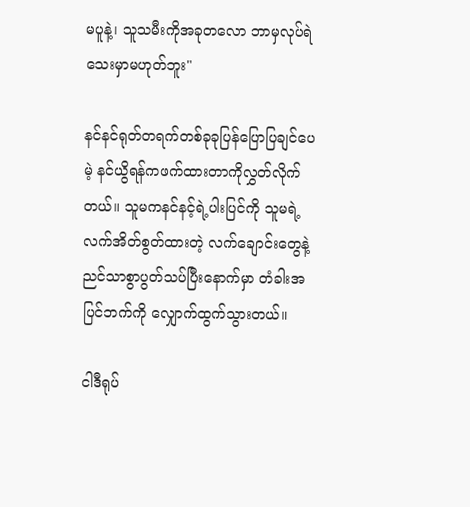မပူနဲ့၊ သူသမီးကိုအခုတလော ဘာမှလုပ်ရဲသေးမှာမဟုတ်ဘူး"

နင်နင်ရုတ်တရက်တစ်ခုခုပြန်ပြောပြချင်ပေမဲ့ နင်ယွိရန်ကဖက်ထားတာကိုလွှတ်လိုက်တယ်။ သူမကနင်နင့်ရဲ့ပါးပြင်ကို သူမရဲ့လက်အိတ်စွတ်ထားတဲ့ လက်ချောင်းတွေနဲ့ ညင်သာစွာပွတ်သပ်ပြီးနောက်မှာ တံခါးအပြင်ဘက်ကို လျှောက်ထွက်သွားတယ်။

ငါဒီရုပ်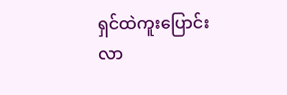ရှင်ထဲကူးပြောင်းလာ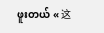ဖူးတယ် « 这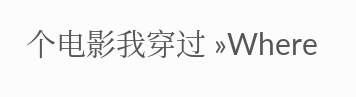个电影我穿过 »Where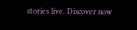stories live. Discover now